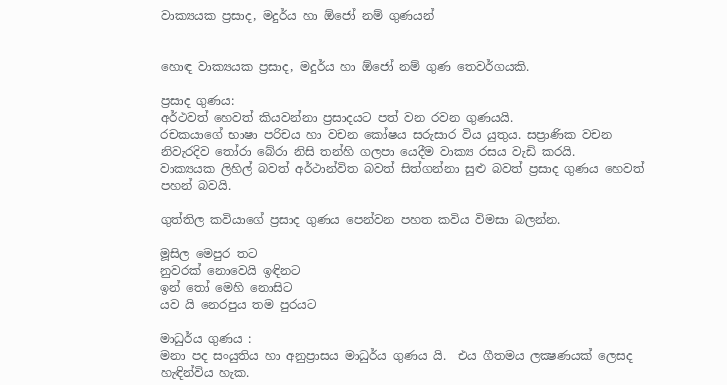වාක්‍යයක ප්‍රසාද, මදුර්ය හා ඕජෝ නම් ගුණයන්


හොඳ වාක්‍යයක ප්‍රසාද, මදුර්ය හා ඕජෝ නම් ගුණ තෙවර්ගයකි.

ප්‍රසාද ගුණය:
අර්ථවත් හෙවත් කියවන්නා ප්‍රසාදයට පත් වන රවන ගුණයයි.
රචකයාගේ භාෂා පරිචය හා වචන කෝෂය සරුසාර විය යුතුය. සප්‍රාණික වචන නිවැරදිව තෝරා බේරා නිසි තන්හි ගලපා යෙදීම වාක්‍ය රසය වැඩි කරයි.
වාක්‍යයක ලිහිල් බවත් අර්ථාන්විත බවත් සිත්ගන්නා සුළු බවත් ප්‍රසාද ගුණය හෙවත් පහන් බවයි.

ගුත්තිල කවියාගේ ප්‍රසාද ගුණය පෙන්වන පහත කවිය විමසා බලන්න.

මූසිල මෙපුර තට
නුවරක්‌ නොවෙයි ඉඳිනට
ඉන් තෝ මෙහි නොසිට
යව යි නෙරපුය තම පුරයට

මාධුර්ය ගුණය :
මනා පද සංයුතිය හා අනුප්‍රාසය මාධුර්ය ගුණය යි.  එය ගීතමය ලක්‍ෂණයක්‌ ලෙසද හැඳින්විය හැක.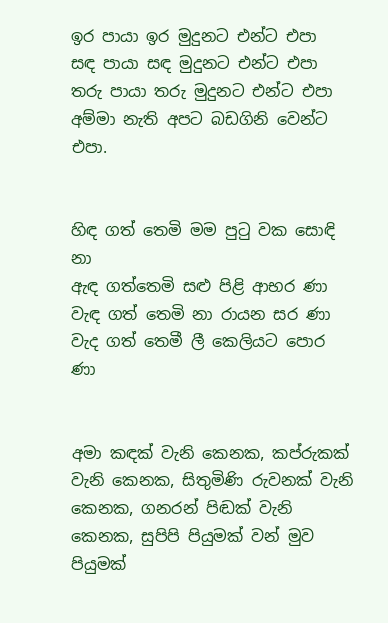ඉර පායා ඉර මුදුනට එන්ට එපා
සඳ පායා සඳ මුදුනට එන්ට එපා
තරු පායා තරු මුදුනට එන්ට එපා
අම්මා නැති අපට බඩගිනි වෙන්ට එපා.


හිඳ ගත් තෙමි මම පුටු වක සොඳි නා
ඇඳ ගත්තෙමි සළු පිළි ආභර ණා
වැඳ ගත් තෙමි නා රායන සර ණා
වැද ගත් තෙමී ලී කෙලියට පොර ණා


අමා කඳක්‌ වැනි කෙනක, කප්රුකක්‌ වැනි කෙනක, සිතුමිණි රුවනක්‌ වැනි කෙනක, ගනරන් පිඬක්‌ වැනි කෙනක, සුපිපි පියුමක්‌ වන් මුව පියුමක්‌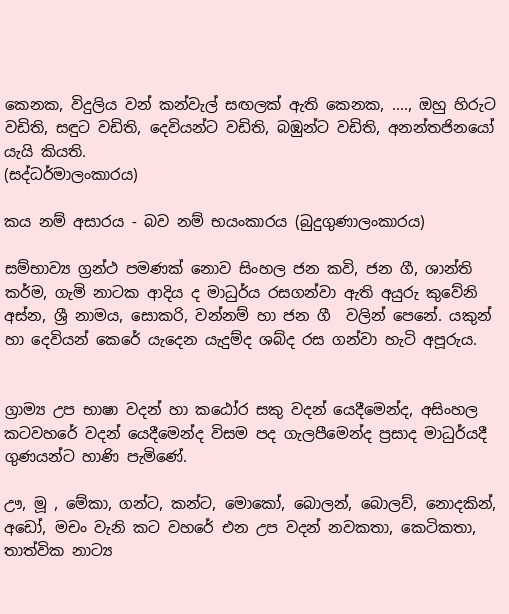කෙනක, විදුලිය වන් කන්වැල් සඟලක්‌ ඇති කෙනක, ...., ඔහු හිරුට වඩිති, සඳුට වඩිති, දෙවියන්ට වඩිති, බඹුන්ට වඩිති, අනන්තජිනයෝ යැයි කියති.
(සද්ධර්මාලංකාරය)

කය නම් අසාරය - බව නම් භයංකාරය (බුදුගුණාලංකාරය)

සම්භාව්‍ය ග්‍රන්ථ පමණක්‌ නොව සිංහල ජන කවි, ජන ගී, ශාන්ති කර්ම, ගැමි නාටක ආදිය ද මාධුර්ය රසගන්වා ඇති අයුරු කුවේනි අස්‌න, ශ්‍රී නාමය, සොකරි, වන්නම් හා ජන ගී  වලින් පෙනේ. යකුන් හා දෙවියන් කෙරේ යැදෙන යැදුම්ද ශබ්ද රස ගන්වා හැටි අපූරුය.


ග්‍රාම්‍ය උප භාෂා වදන් හා කඨෝර සකු වදන් යෙදීමෙන්ද, අසිංහල කටවහරේ වදන් යෙදීමෙන්ද විසම පද ගැලපීමෙන්ද ප්‍රසාද මාධුර්යදී ගුණයන්ට හාණි පැමිණේ.

ඌ, මූ , මේකා, ගන්ට, කන්ට, මොකෝ, බොලන්, බොලව්, නොදකින්, අඩෝ, මචං වැනි කට වහරේ එන උප වදන් නවකතා, කෙටිකතා, තාත්වික නාට්‍ය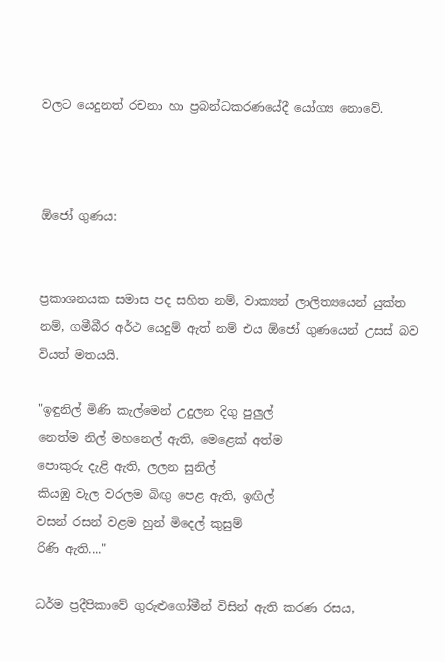වලට යෙදුනත් රචනා හා ප්‍රබන්ධකරණයේදී යෝග්‍ය නොවේ.



ඕජෝ ගුණය:


ප්‍රකාශනයක සමාස පද සහිත නම්, වාක්‍යන් ලාලිත්‍යයෙන් යුක්‌ත නම්, ගමීබීර අර්ථ යෙදුම් ඇත් නම් එය ඕජෝ ගුණයෙන් උසස්‌ බව වියත් මතයයි.

"ඉඳුනිල් මිණි කැල්මෙන් උදුලන දිගු පුලුල්
නෙත්ම නිල් මහනෙල් ඇති, මෙළෙක්‌ අත්ම
පොකුරු දැළි ඇති, ලලන සුනිල්
කියඹු වැල වරලම බිඟු පෙළ ඇති, ඉඟිල්
වසන් රසන් වළම හුන් මිදෙල් කුසුම්
රිණි ඇති...."

ධර්ම ප්‍රදීපිකාවේ ගුරුළුගෝමීන් විසින් ඇති කරණ රසය,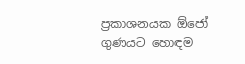ප්‍රකාශනයක ඕජෝ ගුණයට හොඳම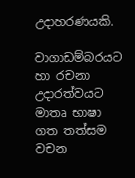උදාහරණයකි.

වාගාඩම්බරයට හා රචනා උදාරත්වයට මාතෘ භාෂා ගත තත්සම වචන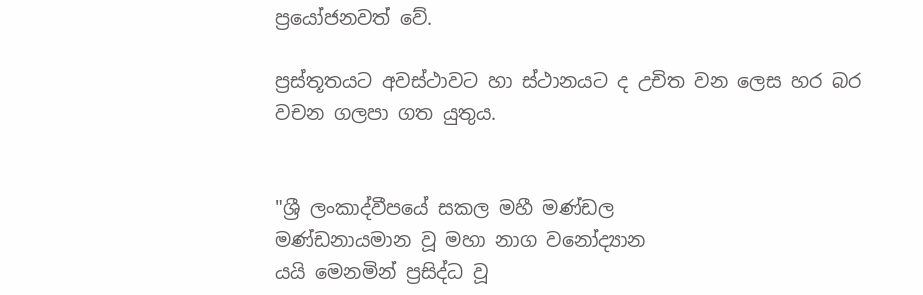ප්‍රයෝජනවත් වේ.

ප්‍රස්‌තූතයට අවස්‌ථාවට හා ස්‌ථානයට ද උචිත වන ලෙස හර බර වචන ගලපා ගත යුතුය.


"ශ්‍රී ලංකාද්වීපයේ සකල මහී මණ්‌ඩල
මණ්‌ඩනායමාන වූ මහා නාග වනෝද්‍යාන
යයි මෙනමින් ප්‍රසිද්ධ වූ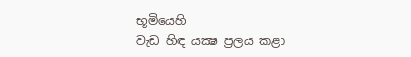භූමියෙහි
වැඩ හිඳ යක්‍ෂ ප්‍රලය කළා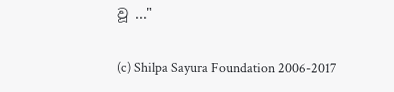වූ ..."

(c) Shilpa Sayura Foundation 2006-2017